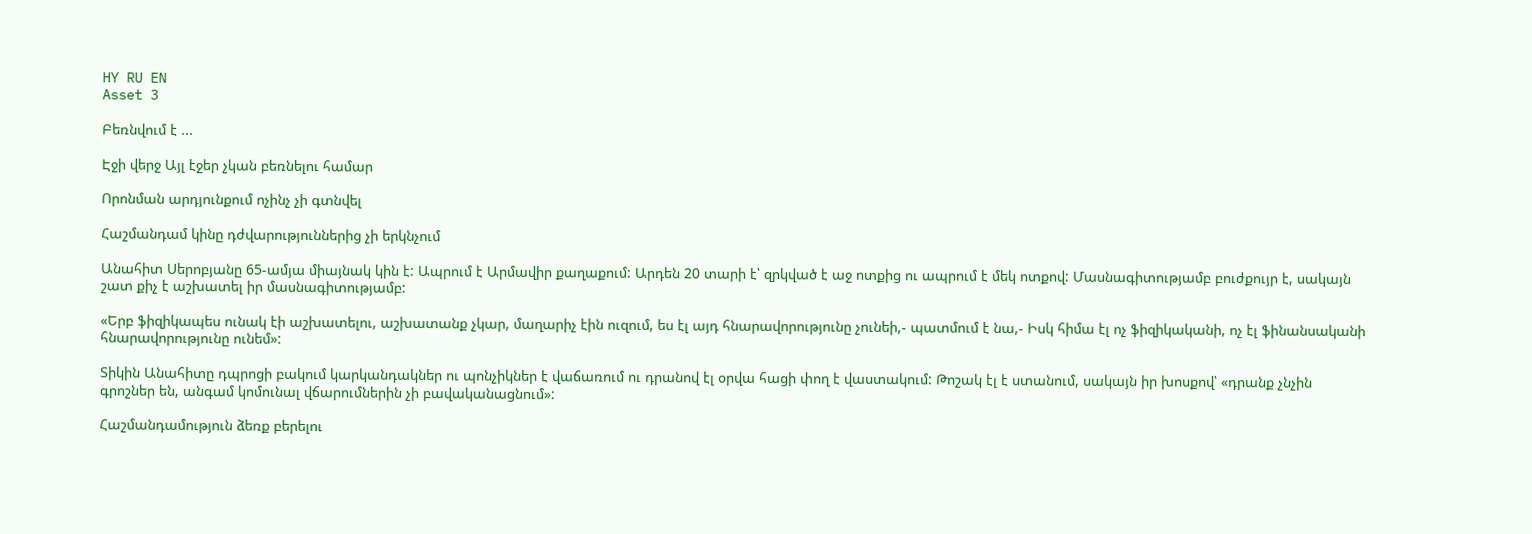HY RU EN
Asset 3

Բեռնվում է ...

Էջի վերջ Այլ էջեր չկան բեռնելու համար

Որոնման արդյունքում ոչինչ չի գտնվել

Հաշմանդամ կինը դժվարություններից չի երկնչում

Անահիտ Սերոբյանը 65-ամյա միայնակ կին է: Ապրում է Արմավիր քաղաքում: Արդեն 20 տարի է՝ զրկված է աջ ոտքից ու ապրում է մեկ ոտքով: Մասնագիտությամբ բուժքույր է, սակայն շատ քիչ է աշխատել իր մասնագիտությամբ:

«Երբ ֆիզիկապես ունակ էի աշխատելու, աշխատանք չկար, մաղարիչ էին ուզում, ես էլ այդ հնարավորությունը չունեի,- պատմում է նա,- Իսկ հիմա էլ ոչ ֆիզիկականի, ոչ էլ ֆինանսականի հնարավորությունը ունեմ»:

Տիկին Անահիտը դպրոցի բակում կարկանդակներ ու պոնչիկներ է վաճառում ու դրանով էլ օրվա հացի փող է վաստակում: Թոշակ էլ է ստանում, սակայն իր խոսքով՝ «դրանք չնչին գրոշներ են, անգամ կոմունալ վճարումներին չի բավականացնում»:

Հաշմանդամություն ձեռք բերելու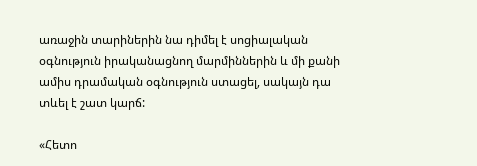առաջին տարիներին նա դիմել է սոցիալական օգնություն իրականացնող մարմիններին և մի քանի ամիս դրամական օգնություն ստացել, սակայն դա տևել է շատ կարճ:

«Հետո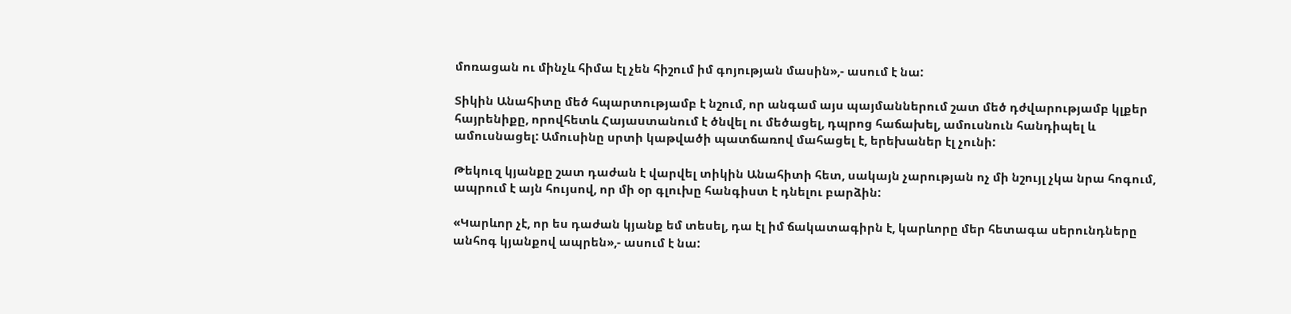մոռացան ու մինչև հիմա էլ չեն հիշում իմ գոյության մասին»,- ասում է նա:

Տիկին Անահիտը մեծ հպարտությամբ է նշում, որ անգամ այս պայմաններում շատ մեծ դժվարությամբ կլքեր հայրենիքը, որովհետև Հայաստանում է ծնվել ու մեծացել, դպրոց հաճախել, ամուսնուն հանդիպել և ամուսնացել: Ամուսինը սրտի կաթվածի պատճառով մահացել է, երեխաներ էլ չունի:

Թեկուզ կյանքը շատ դաժան է վարվել տիկին Անահիտի հետ, սակայն չարության ոչ մի նշույլ չկա նրա հոգում, ապրում է այն հույսով, որ մի օր գլուխը հանգիստ է դնելու բարձին:

«Կարևոր չէ, որ ես դաժան կյանք եմ տեսել, դա էլ իմ ճակատագիրն է, կարևորը մեր հետագա սերունդները անհոգ կյանքով ապրեն»,- ասում է նա: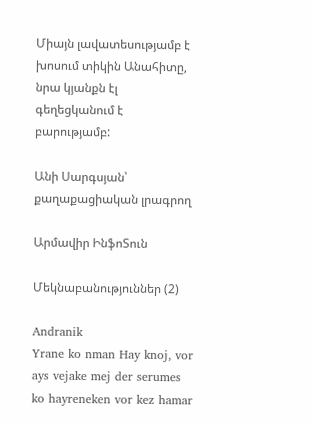Միայն լավատեսությամբ է խոսում տիկին Անահիտը, նրա կյանքն էլ գեղեցկանում է բարությամբ:

Անի Սարգսյան՝ քաղաքացիական լրագրող

Արմավիր ԻնֆոՏուն

Մեկնաբանություններ (2)

Andranik
Yrane ko nman Hay knoj, vor ays vejake mej der serumes ko hayreneken vor kez hamar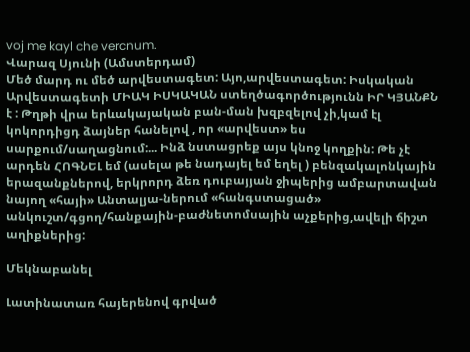voj me kayl che vercnum.
Վարազ Սյունի (Ամստերդամ)
Մեծ մարդ ու մեծ արվեստագետ: Այո,արվեստագետ: Իսկական Արվեստագետի ՄԻԱԿ ԻՍԿԱԿԱՆ ստեղծագործությունն ԻՐ ԿՅԱՆՔՆ է : Թղթի վրա երևակայական բան-ման խզբզելով չի,կամ էլ կոկորդիցդ ձայներ հանելով , որ «արվեստ» ես սարքում/սաղացնում:... Ինձ նստացրեք այս կնոջ կողքին: Թե չէ արդեն ՀՈԳՆԵԼ եմ (ասելա թե նադայել եմ եղել ) բենզակալոնկային երազանքներով, երկրորդ ձեռ դուբայյան ջիպերից ամբարտավան նայող «հայի» Անտալյա-ներում «հանգստացած» անկուշտ/գցող/հանքային-բաժնետոմսային աչքերից,ավելի ճիշտ աղիքներից:

Մեկնաբանել

Լատինատառ հայերենով գրված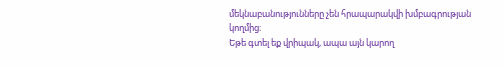մեկնաբանությունները չեն հրապարակվի խմբագրության կողմից։
Եթե գտել եք վրիպակ, ապա այն կարող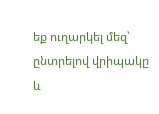եք ուղարկել մեզ՝ ընտրելով վրիպակը և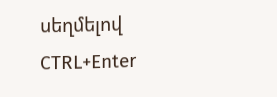սեղմելով CTRL+Enter